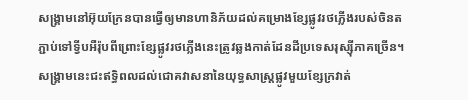សង្គ្រាមនៅអ៊ុយក្រែនបានធ្វើឲ្យមានហានិភ័យដល់គម្រោងខ្សែផ្លូវរថភ្លើងរបស់ចិនតភ្ជាប់ទៅទ្វីបអឺរ៉ុបពីព្រោះខ្សែផ្លូវរថភ្លើងនេះត្រូវឆ្លងកាត់ដែនដីប្រទេសរុស្ស៊ីភាគច្រើន។ សង្គ្រាមនេះជះឥទ្ធិពលដល់ជោគវាសនានៃយុទ្ធសាស្រ្តផ្លូវមួយខ្សែក្រវាត់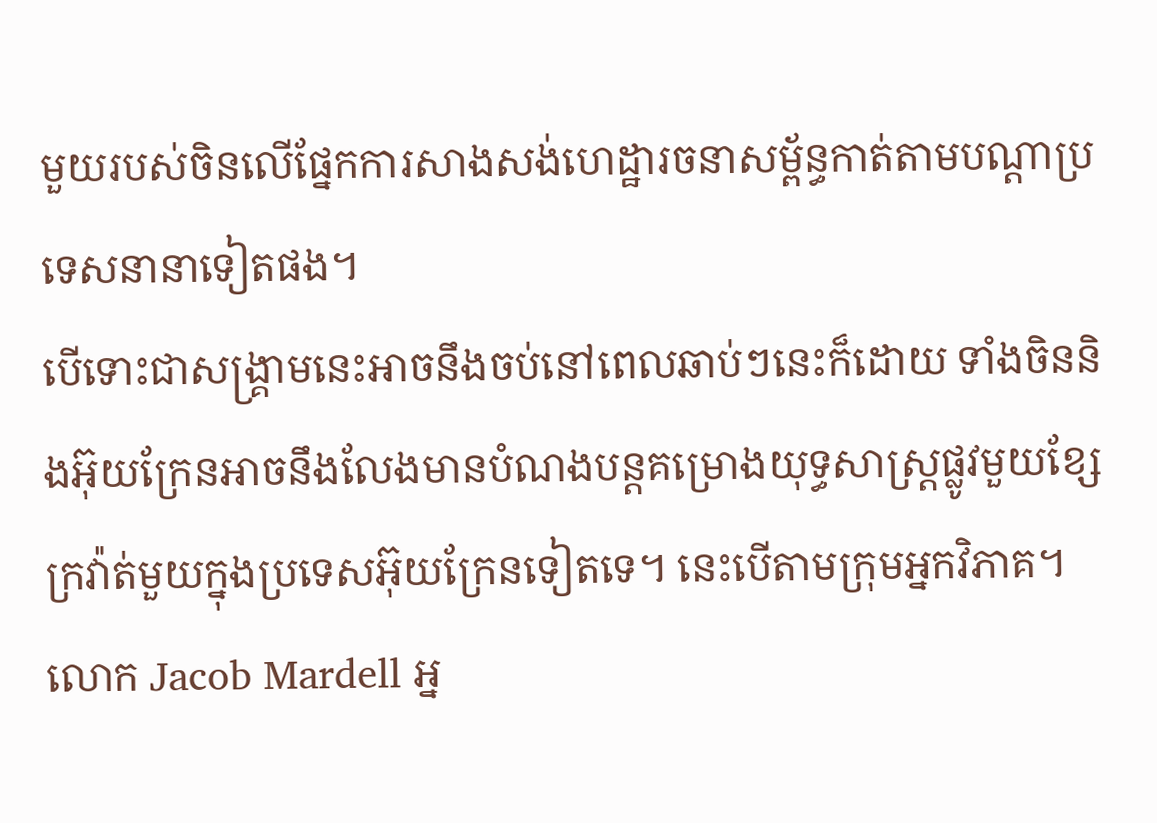មួយរបស់ចិនលើផ្នែកការសាងសង់ហេដ្ឋារចនាសម្ព័ន្ធកាត់តាមបណ្តាប្រទេសនានាទៀតផង។
បើទោះជាសង្គ្រាមនេះអាចនឹងចប់នៅពេលឆាប់ៗនេះក៏ដោយ ទាំងចិននិងអ៊ុយក្រែនអាចនឹងលែងមានបំណងបន្តគម្រោងយុទ្ធសាស្រ្តផ្លូវមួយខ្សែក្រវ៉ាត់មួយក្នុងប្រទេសអ៊ុយក្រែនទៀតទេ។ នេះបើតាមក្រុមអ្នកវិភាគ។
លោក Jacob Mardell អ្ន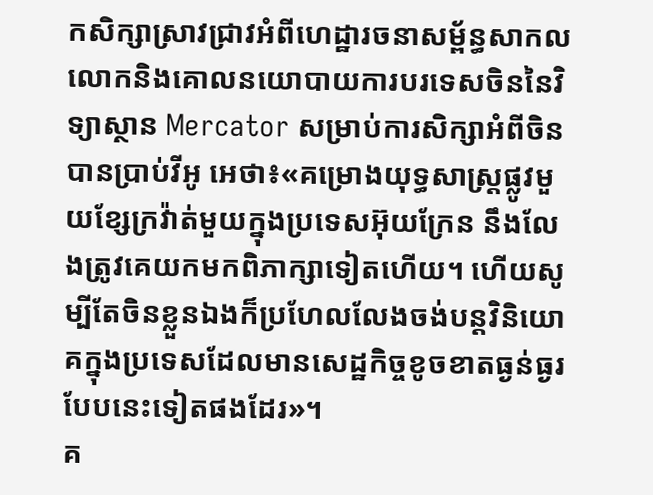កសិក្សាស្រាវជ្រាវអំពីហេដ្ឋារចនាសម្ព័ន្ធសាកលលោកនិងគោលនយោបាយការបរទេសចិននៃវិទ្យាស្ថាន Mercator សម្រាប់ការសិក្សាអំពីចិនបានប្រាប់វីអូ អេថា៖«គម្រោងយុទ្ធសាស្រ្តផ្លូវមួយខ្សែក្រវ៉ាត់មួយក្នុងប្រទេសអ៊ុយក្រែន នឹងលែងត្រូវគេយកមកពិភាក្សាទៀតហើយ។ ហើយសូម្បីតែចិនខ្លួនឯងក៏ប្រហែលលែងចង់បន្តវិនិយោគក្នុងប្រទេសដែលមានសេដ្ឋកិច្ចខូចខាតធ្ងន់ធ្ងរបែបនេះទៀតផងដែរ»។
គ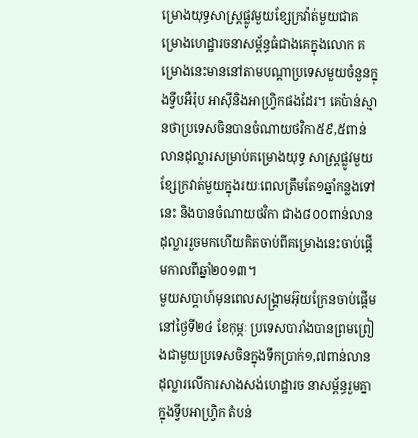ម្រោងយុទ្ធសាស្រ្តផ្លូវមួយខ្សែក្រវ៉ាត់មួយជាគម្រោងហេដ្ឋារចនាសម្ព័ន្ធធំជាងគេក្នុងលោក គម្រោងនេះមាននៅតាមបណ្តាប្រទេសមួយចំនួនក្នុងទ្វីបអឺរ៉ុប អាស៊ីនិងអាហ្រ្វិកផងដែរ។ គេប៉ាន់ស្មានថាប្រទេសចិនបានចំណាយថវិកា៥៩,៥ពាន់លានដុល្លារសម្រាប់គម្រោងយុទ្ធ សាស្រ្តផ្លូវមួយខ្សែក្រវាត់មួយក្នុងរយៈពេលត្រឹមតែ១ឆ្នាំកន្លងទៅនេះ និងបានចំណាយថវិកា ជាង៨០០ពាន់លានដុល្លាររួចមកហើយគិតចាប់ពីគម្រោងនេះចាប់ផ្តើមកាលពីឆ្នាំ២០១៣។
មួយសប្តាហ៍មុនពេលសង្រ្គាមអ៊ុយក្រែនចាប់ផ្តើមនៅថ្ងៃទី២៤ ខែកុម្ភៈ ប្រទេសបារាំងបានព្រមព្រៀងជាមួយប្រទេសចិនក្នុងទឹកប្រាក់១,៧ពាន់លានដុល្លារលើការសាងសង់ហេដ្ឋារច នាសម្ព័ន្ធរួមគ្នាក្នុងទ្វីបអាហ្រ្វិក តំបន់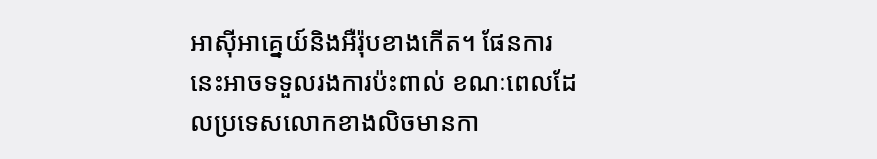អាស៊ីអាគ្នេយ៍និងអឺរ៉ុបខាងកើត។ ផែនការនេះអាចទទួលរងការប៉ះពាល់ ខណៈពេលដែលប្រទេសលោកខាងលិចមានកា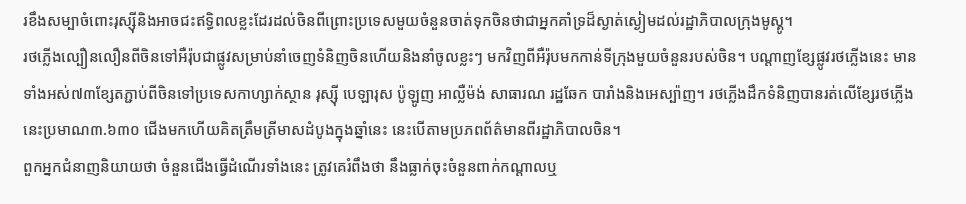រខឹងសម្បាចំពោះរុស្ស៊ីនិងអាចជះឥទ្ធិពលខ្លះដែរដល់ចិនពីព្រោះប្រទេសមួយចំនួនចាត់ទុកចិនថាជាអ្នកគាំទ្រដ៏ស្ងាត់ស្ងៀមដល់រដ្ឋាភិបាលក្រុងមូស្គូ។
រថភ្លើងល្បឿនលឿនពីចិនទៅអឺរ៉ុបជាផ្លូវសម្រាប់នាំចេញទំនិញចិនហើយនិងនាំចូលខ្លះៗ មកវិញពីអឺរ៉ុបមកកាន់ទីក្រុងមួយចំនួនរបស់ចិន។ បណ្តាញខ្សែផ្លូវរថភ្លើងនេះ មានទាំងអស់៧៣ខ្សែតភ្ជាប់ពីចិនទៅប្រទេសកាហ្សាក់ស្ថាន រុស្ស៊ី បេឡារុស ប៉ូឡូញ អាល្លឺម៉ង់ សាធារណ រដ្ឋឆែក បារាំងនិងអេស្ប៉ាញ។ រថភ្លើងដឹកទំនិញបានរត់លើខ្សែរថភ្លើងនេះប្រមាណ៣.៦៣០ ជើងមកហើយគិតត្រឹមត្រីមាសដំបូងក្នុងឆ្នាំនេះ នេះបើតាមប្រភពព័ត៌មានពីរដ្ឋាភិបាលចិន។
ពួកអ្នកជំនាញនិយាយថា ចំនួនជើងធ្វើដំណើរទាំងនេះ ត្រូវគេរំពឹងថា នឹងធ្លាក់ចុះចំនួនពាក់កណ្តាលឬ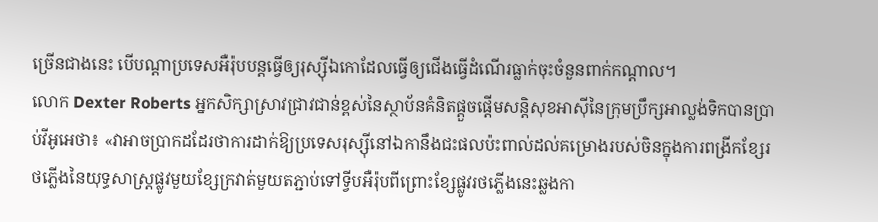ច្រើនជាងនេះ បើបណ្តាប្រទេសអឺរ៉ុបបន្តធ្វើឲ្យរុស្ស៊ីឯកោដែលធ្វើឲ្យជើងធ្វើដំណើរធ្លាក់ចុះចំនួនពាក់កណ្តាល។
លោក Dexter Roberts អ្នកសិក្សាស្រាវជ្រាវជាន់ខ្ពស់នៃស្ថាប័នគំនិតផ្តួចផ្តើមសន្តិសុខអាស៊ីនៃក្រុមប្រឹក្សអាល្លង់ទិកបានប្រាប់វីអូអេថា៖ «វាអាចប្រាកដដែរថាការដាក់ឱ្យប្រទេសរុស្ស៊ីនៅឯកានឹងជះផលប៉ះពាល់ដល់គម្រោងរបស់ចិនក្នុងការពង្រីកខ្សែរថភ្លើងនៃយុទ្ធសាស្រ្តផ្លូវមួយខ្សែក្រវាត់មួយតភ្ជាប់ទៅទ្វីបអឺរ៉ុបពីព្រោះខ្សែផ្លូវរថភ្លើងនេះឆ្លងកា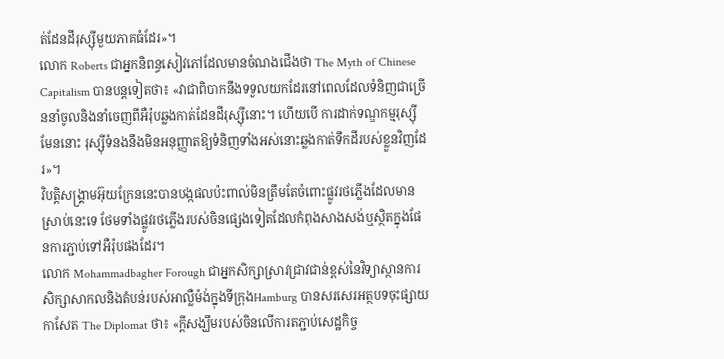ត់ដែនដីរុស្ស៊ីមួយភាគធំដែរ»។
លោក Roberts ជាអ្នកនិពន្ធសៀវភៅដែលមានចំណងជើងថា The Myth of Chinese Capitalism បានបន្តទៀតថា៖ «វាជាពិបាកនឹងទទួលយកដែរនៅពេលដែលទំនិញជាច្រើននាំចូលនិងនាំចេញពីអឺរ៉ុបឆ្លងកាត់ដែនដីរុស្ស៊ីនោះ។ ហើយបើ ការដាក់ទណ្ឌកម្មរុស្ស៊ីមែននោះ រុស្ស៊ីទំនងនឹងមិនអនុញ្ញាតឱ្យទំនិញទាំងអស់នោះឆ្លងកាត់ទឹកដីរបស់ខ្លួនវិញដែរ»។
វិបត្តិសង្គ្រាមអ៊ុយក្រែននេះបានបង្កផលប៉ះពាល់មិនត្រឹមតែចំពោះផ្លូវរថភ្លើងដែលមានស្រាប់នេះទេ ថែមទាំងផ្លូវរថភ្លើងរបស់ចិនផ្សេងទៀតដែលកំពុងសាងសង់ឬស្ថិតក្នុងផែនការភ្ជាប់ទៅអឺរ៉ុបផងដែរ។
លោក Mohammadbagher Forough ជាអ្នកសិក្សាស្រាវជ្រាវជាន់ខ្ពស់នៃវិទ្យាស្ថានការសិក្សាសាកលនិងតំបន់របស់អាល្លឺម៉ង់ក្នុងទីក្រុងHamburg បានសរសេរអត្ថបទចុះផ្សាយកាសែត The Diplomat ថា៖ «ក្តីសង្ឃឹមរបស់ចិនលើការតភ្ជាប់សេដ្ឋកិច្ច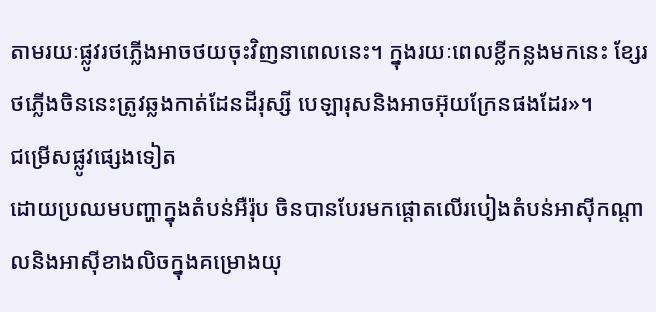តាមរយៈផ្លូវរថភ្លើងអាចថយចុះវិញនាពេលនេះ។ ក្នុងរយៈពេលខ្លីកន្លងមកនេះ ខ្សែរថភ្លើងចិននេះត្រូវឆ្លងកាត់ដែនដីរុស្សី បេឡារុសនិងអាចអ៊ុយក្រែនផងដែរ»។
ជម្រើសផ្លូវផ្សេងទៀត
ដោយប្រឈមបញ្ហាក្នុងតំបន់អឺរ៉ុប ចិនបានបែរមកផ្តោតលើរបៀងតំបន់អាស៊ីកណ្តាលនិងអាស៊ីខាងលិចក្នុងគម្រោងយុ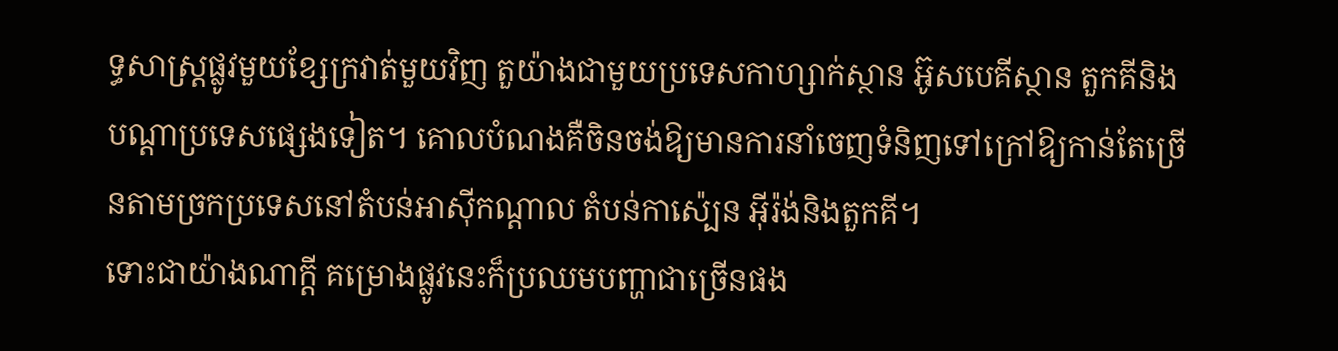ទ្ធសាស្រ្តផ្លូវមួយខ្សែក្រវាត់មួយវិញ តួយ៉ាងជាមួយប្រទេសកាហ្សាក់ស្ថាន អ៊ូសបេគីស្ថាន តួកគីនិងបណ្តាប្រទេសផ្សេងទៀត។ គោលបំណងគឺចិនចង់ឱ្យមានការនាំចេញទំនិញទៅក្រៅឱ្យកាន់តែច្រើនតាមច្រកប្រទេសនៅតំបន់អាស៊ីកណ្តាល តំបន់កាស៉្បេន អ៊ីរ៉ង់និងតួកគី។
ទោះជាយ៉ាងណាក្តី គម្រោងផ្លូវនេះក៏ប្រឈមបញ្ហាជាច្រើនផង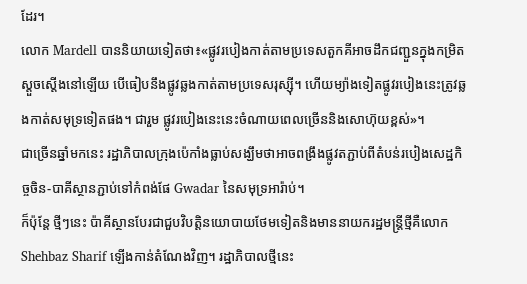ដែរ។
លោក Mardell បាននិយាយទៀតថា៖«ផ្លូវរបៀងកាត់តាមប្រទេសតួកគីអាចដឹកជញ្ជួនក្នុងកម្រិតស្តួចស្តើងនៅឡើយ បើធៀបនឹងផ្លូវឆ្លងកាត់តាមប្រទេសរុស្ស៊ី។ ហើយម្យ៉ាងទៀតផ្លូវរបៀងនេះត្រូវឆ្លងកាត់សមុទ្រទៀតផង។ ជារួម ផ្លូវរបៀងនេះនេះចំណាយពេលច្រើននិងសោហ៊ុយខ្ពស់»។
ជាច្រើនឆ្នាំមកនេះ រដ្ឋាភិបាលក្រុងប៉េកាំងធ្លាប់សង្ឃឹមថាអាចពង្រឹងផ្លូវតភ្ជាប់ពីតំបន់របៀងសេដ្ឋកិច្ចចិន-បាគីស្ថានភ្ជាប់ទៅកំពង់ផែ Gwadar នៃសមុទ្រអារ៉ាប់។
ក៏ប៉ុន្តែ ថ្មីៗនេះ ប៉ាគីស្ថានបែរជាជួបវិបត្តិនយោបាយថែមទៀតនិងមាននាយករដ្ឋមន្រ្តីថ្មីគឺលោក Shehbaz Sharif ឡើងកាន់តំណែងវិញ។ រដ្ឋាភិបាលថ្មីនេះ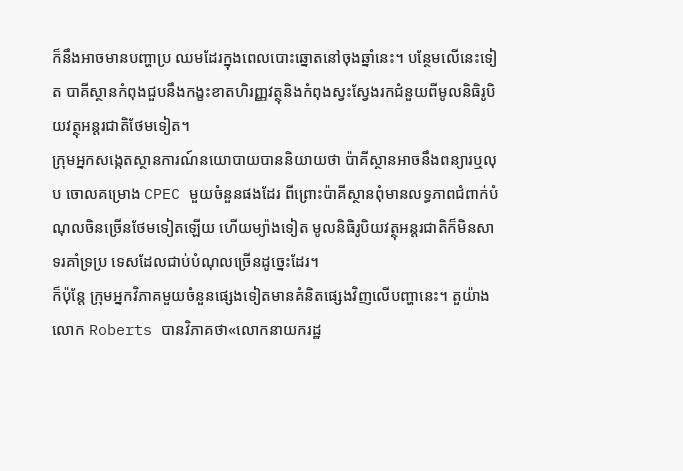ក៏នឹងអាចមានបញ្ហាប្រ ឈមដែរក្នុងពេលបោះឆ្នោតនៅចុងឆ្នាំនេះ។ បន្ថែមលើនេះទៀត បាគីស្ថានកំពុងជួបនឹងកង្ខះខាតហិរញ្ញវត្ថុនិងកំពុងស្វះស្វែងរកជំនួយពីមូលនិធិរូបិយវត្ថុអន្តរជាតិថែមទៀត។
ក្រុមអ្នកសង្កេតស្ថានការណ៍នយោបាយបាននិយាយថា ប៉ាគីស្ថានអាចនឹងពន្យារឬលុប ចោលគម្រោង CPEC មួយចំនួនផងដែរ ពីព្រោះប៉ាគីស្ថានពុំមានលទ្ធភាពជំពាក់បំណុលចិនច្រើនថែមទៀតឡើយ ហើយម្យ៉ាងទៀត មូលនិធិរូបិយវត្ថុអន្តរជាតិក៏មិនសាទរគាំទ្រប្រ ទេសដែលជាប់បំណុលច្រើនដូច្នេះដែរ។
ក៏ប៉ុន្តែ ក្រុមអ្នកវិភាគមួយចំនួនផ្សេងទៀតមានគំនិតផ្សេងវិញលើបញ្ហានេះ។ តួយ៉ាងលោក Roberts បានវិភាគថា«លោកនាយករដ្ឋ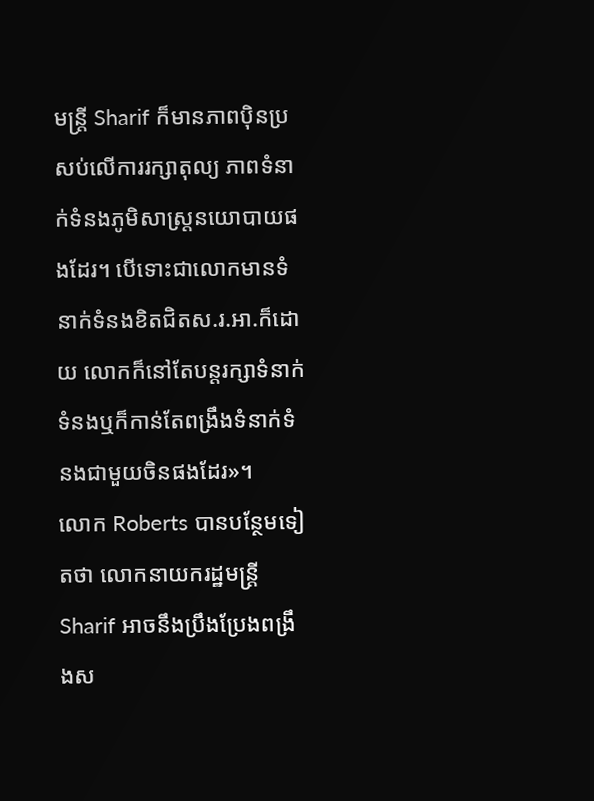មន្រ្តី Sharif ក៏មានភាពប៉ិនប្រសប់លើការរក្សាតុល្យ ភាពទំនាក់ទំនងភូមិសាស្រ្តនយោបាយផងដែរ។ បើទោះជាលោកមានទំនាក់ទំនងខិតជិតស.រ.អា.ក៏ដោយ លោកក៏នៅតែបន្តរក្សាទំនាក់ទំនងឬក៏កាន់តែពង្រឹងទំនាក់ទំនងជាមួយចិនផងដែរ»។
លោក Roberts បានបន្ថែមទៀតថា លោកនាយករដ្ឋមន្រ្តី Sharif អាចនឹងប្រឹងប្រែងពង្រឹងស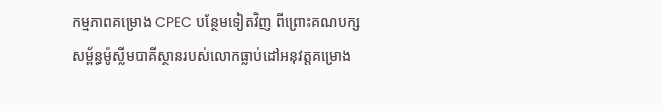កម្មភាពគម្រោង CPEC បន្ថែមទៀតវិញ ពីព្រោះគណបក្សសម្ព័ន្ធម៉ូស្លីមបាគីស្ថានរបស់លោកធ្លាប់ដៅអនុវត្តគម្រោង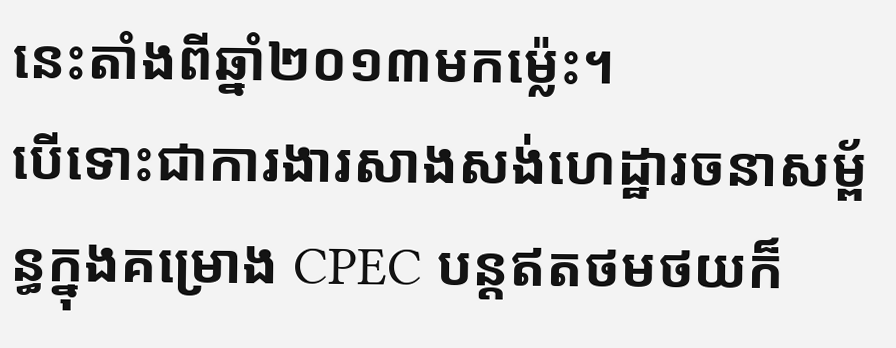នេះតាំងពីឆ្នាំ២០១៣មកម៉្លេះ។
បើទោះជាការងារសាងសង់ហេដ្ឋារចនាសម្ព័ន្ធក្នុងគម្រោង CPEC បន្តឥតថមថយក៏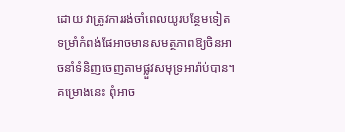ដោយ វាត្រូវការរង់ចាំពេលយូរបន្ថែមទៀតទម្រាំកំពង់ផែអាចមានសមត្ថភាពឱ្យចិនអាចនាំទំនិញចេញតាមផ្លួវសមុទ្រអារ៉ាប់បាន។ គម្រោងនេះ ពុំអាច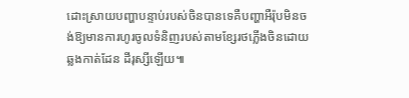ដោះស្រាយបញ្ហាបន្ទាប់របស់ចិនបានទេគឺបញ្ហាអឺរ៉ុបមិនចង់ឱ្យមានការហូរចូលទំនិញរបស់តាមខ្សែរថភ្លើងចិនដោយឆ្លងកាត់ដែន ដីរុស្សីឡើយ៕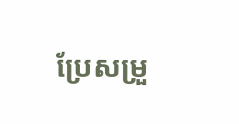ប្រែសម្រួ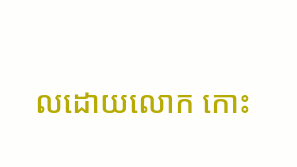លដោយលោក កោះ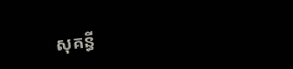សុគន្ធី